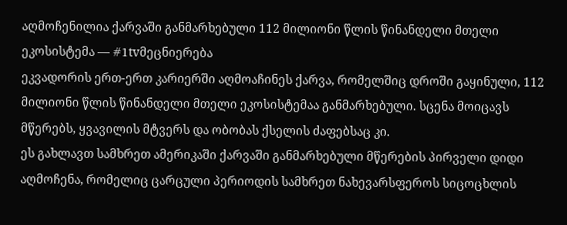აღმოჩენილია ქარვაში განმარხებული 112 მილიონი წლის წინანდელი მთელი ეკოსისტემა — #1tvმეცნიერება
ეკვადორის ერთ-ერთ კარიერში აღმოაჩინეს ქარვა, რომელშიც დროში გაყინული, 112 მილიონი წლის წინანდელი მთელი ეკოსისტემაა განმარხებული. სცენა მოიცავს მწერებს, ყვავილის მტვერს და ობობას ქსელის ძაფებსაც კი.
ეს გახლავთ სამხრეთ ამერიკაში ქარვაში განმარხებული მწერების პირველი დიდი აღმოჩენა, რომელიც ცარცული პერიოდის სამხრეთ ნახევარსფეროს სიცოცხლის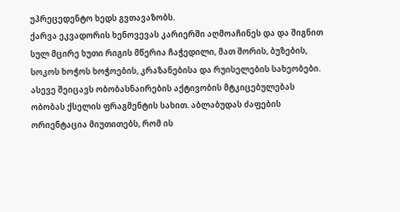უპრეცედენტო ხედს გვთავაზობს.
ქარვა ეკვადორის ხენოვევას კარიერში აღმოაჩინეს და და შიგნით სულ მცირე ხუთი რიგის მწერია ჩაჭედილი, მათ შორის, ბუზების, სოკოს ხოჭოს ხოჭოების, კრაზანებისა და რუისელების სახეობები.
ასევე შეიცავს ობობასნაირების აქტივობის მტკიცებულებას ობობას ქსელის ფრაგმენტის სახით. აბლაბუდას ძაფების ორიენტაცია მიუთითებს, რომ ის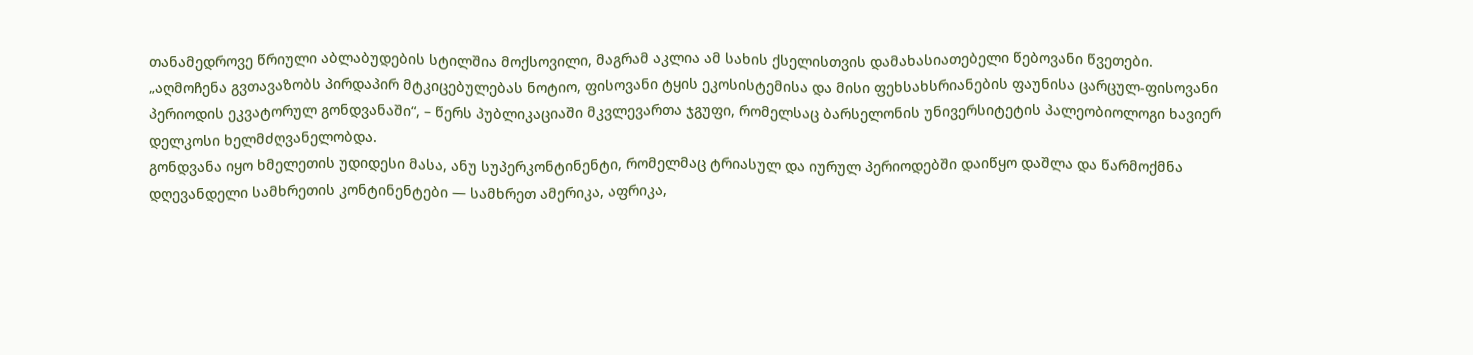თანამედროვე წრიული აბლაბუდების სტილშია მოქსოვილი, მაგრამ აკლია ამ სახის ქსელისთვის დამახასიათებელი წებოვანი წვეთები.
„აღმოჩენა გვთავაზობს პირდაპირ მტკიცებულებას ნოტიო, ფისოვანი ტყის ეკოსისტემისა და მისი ფეხსახსრიანების ფაუნისა ცარცულ-ფისოვანი პერიოდის ეკვატორულ გონდვანაში“, – წერს პუბლიკაციაში მკვლევართა ჯგუფი, რომელსაც ბარსელონის უნივერსიტეტის პალეობიოლოგი ხავიერ დელკოსი ხელმძღვანელობდა.
გონდვანა იყო ხმელეთის უდიდესი მასა, ანუ სუპერკონტინენტი, რომელმაც ტრიასულ და იურულ პერიოდებში დაიწყო დაშლა და წარმოქმნა დღევანდელი სამხრეთის კონტინენტები — სამხრეთ ამერიკა, აფრიკა,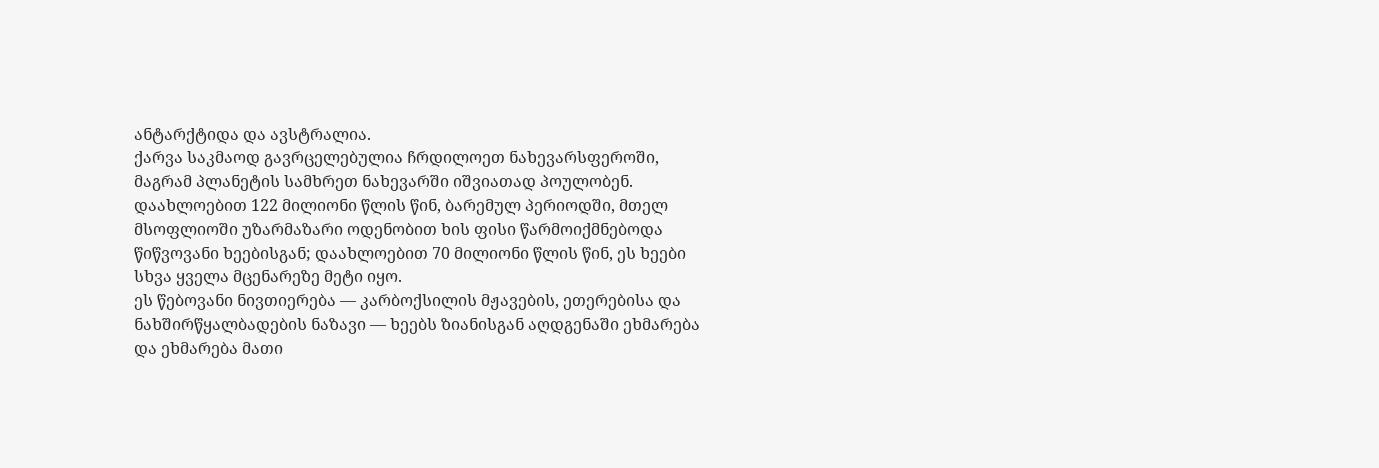ანტარქტიდა და ავსტრალია.
ქარვა საკმაოდ გავრცელებულია ჩრდილოეთ ნახევარსფეროში, მაგრამ პლანეტის სამხრეთ ნახევარში იშვიათად პოულობენ. დაახლოებით 122 მილიონი წლის წინ, ბარემულ პერიოდში, მთელ მსოფლიოში უზარმაზარი ოდენობით ხის ფისი წარმოიქმნებოდა წიწვოვანი ხეებისგან; დაახლოებით 70 მილიონი წლის წინ, ეს ხეები სხვა ყველა მცენარეზე მეტი იყო.
ეს წებოვანი ნივთიერება — კარბოქსილის მჟავების, ეთერებისა და ნახშირწყალბადების ნაზავი — ხეებს ზიანისგან აღდგენაში ეხმარება და ეხმარება მათი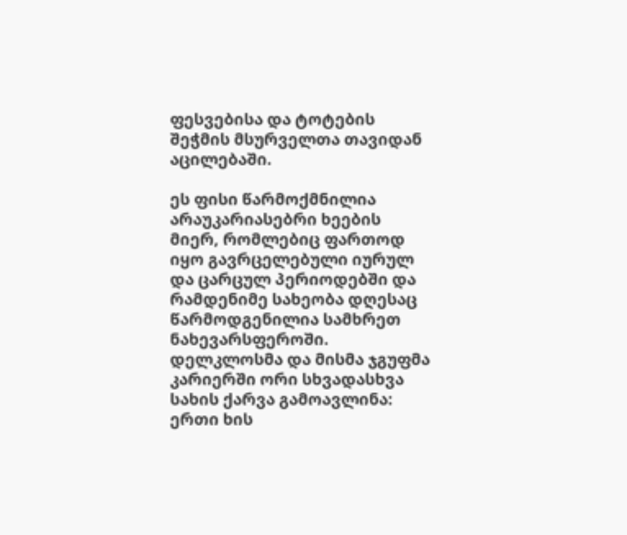ფესვებისა და ტოტების შეჭმის მსურველთა თავიდან აცილებაში.

ეს ფისი წარმოქმნილია არაუკარიასებრი ხეების მიერ, რომლებიც ფართოდ იყო გავრცელებული იურულ და ცარცულ პერიოდებში და რამდენიმე სახეობა დღესაც წარმოდგენილია სამხრეთ ნახევარსფეროში.
დელკლოსმა და მისმა ჯგუფმა კარიერში ორი სხვადასხვა სახის ქარვა გამოავლინა: ერთი ხის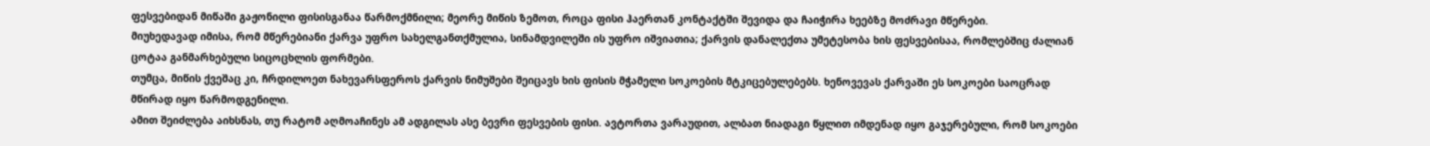ფესვებიდან მიწაში გაჟონილი ფისისგანაა წარმოქმნილი; მეორე მიწის ზემოთ, როცა ფისი ჰაერთან კონტაქტში შევიდა და ჩაიჭირა ხეებზე მოძრავი მწერები.
მიუხედავად იმისა, რომ მწერებიანი ქარვა უფრო სახელგანთქმულია, სინამდვილეში ის უფრო იშვიათია; ქარვის დანალექთა უმეტესობა ხის ფესვებისაა, რომლებშიც ძალიან ცოტაა განმარხებული სიცოცხლის ფორმები.
თუმცა, მიწის ქვეშაც კი, ჩრდილოეთ ნახევარსფეროს ქარვის ნიმუშები შეიცავს ხის ფისის მჭამელი სოკოების მტკიცებულებებს. ხენოვევას ქარვაში ეს სოკოები საოცრად მწირად იყო წარმოდგენილი.
ამით შეიძლება აიხსნას, თუ რატომ აღმოაჩინეს ამ ადგილას ასე ბევრი ფესვების ფისი. ავტორთა ვარაუდით, ალბათ ნიადაგი წყლით იმდენად იყო გაჯერებული, რომ სოკოები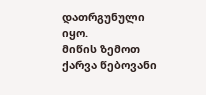დათრგუნული იყო.
მიწის ზემოთ ქარვა წებოვანი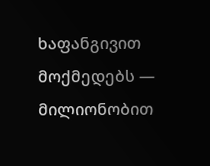ხაფანგივით მოქმედებს — მილიონობით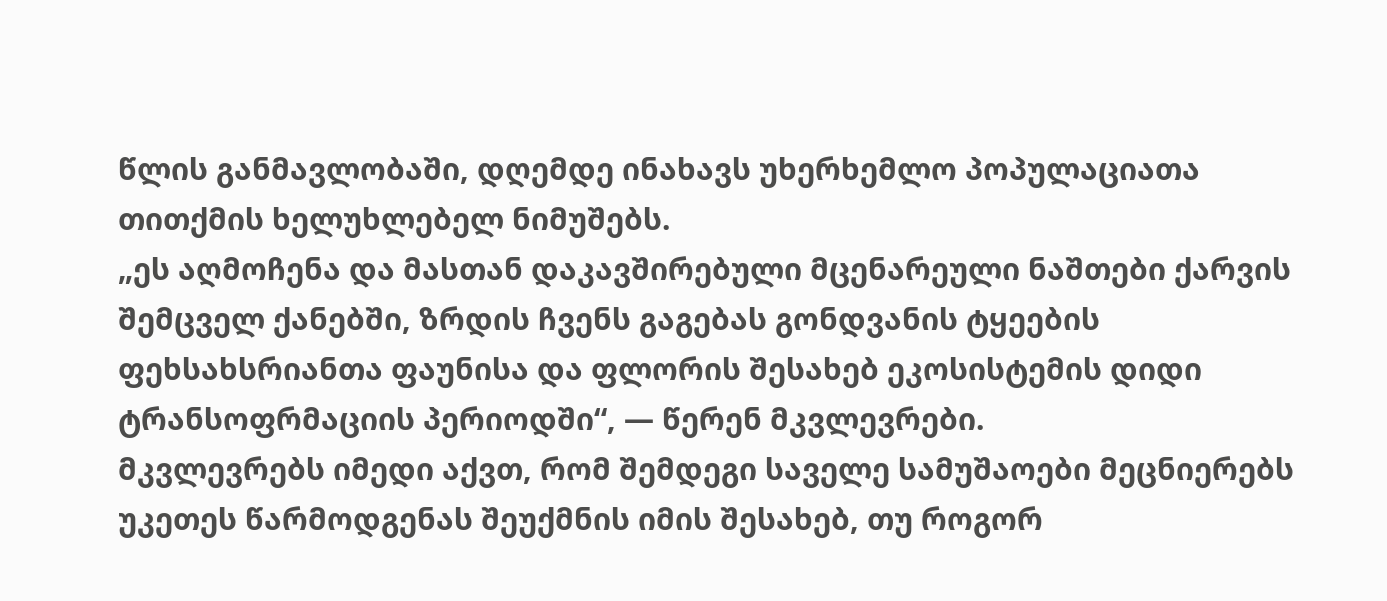წლის განმავლობაში, დღემდე ინახავს უხერხემლო პოპულაციათა თითქმის ხელუხლებელ ნიმუშებს.
„ეს აღმოჩენა და მასთან დაკავშირებული მცენარეული ნაშთები ქარვის შემცველ ქანებში, ზრდის ჩვენს გაგებას გონდვანის ტყეების ფეხსახსრიანთა ფაუნისა და ფლორის შესახებ ეკოსისტემის დიდი ტრანსოფრმაციის პერიოდში“, — წერენ მკვლევრები.
მკვლევრებს იმედი აქვთ, რომ შემდეგი საველე სამუშაოები მეცნიერებს უკეთეს წარმოდგენას შეუქმნის იმის შესახებ, თუ როგორ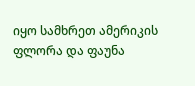იყო სამხრეთ ამერიკის ფლორა და ფაუნა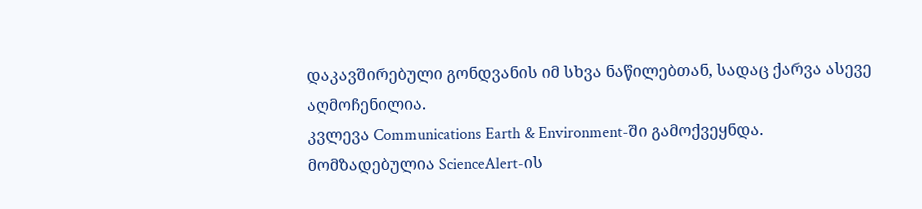დაკავშირებული გონდვანის იმ სხვა ნაწილებთან, სადაც ქარვა ასევე აღმოჩენილია.
კვლევა Communications Earth & Environment-ში გამოქვეყნდა.
მომზადებულია ScienceAlert-ის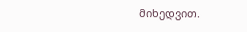მიხედვით.